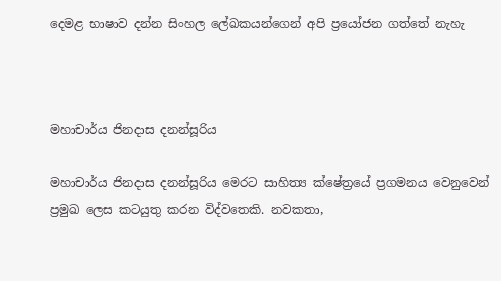දෙමළ භාෂාව දන්න සිංහල ලේඛකයන්ගෙන් අපි ප්‍රයෝජන ගත්තේ නැහැ



මහාචාර්ය ජිනදාස දනන්සූරිය

මහාචාර්ය ජිනදාස දනන්සූරිය මෙරට සාහිත්‍ය ක්ෂේත්‍රයේ ප්‍රගමනය වෙනුවෙන් ප්‍රමුඛ ලෙස කටයුතු කරන විද්වතෙකි. නවකතා,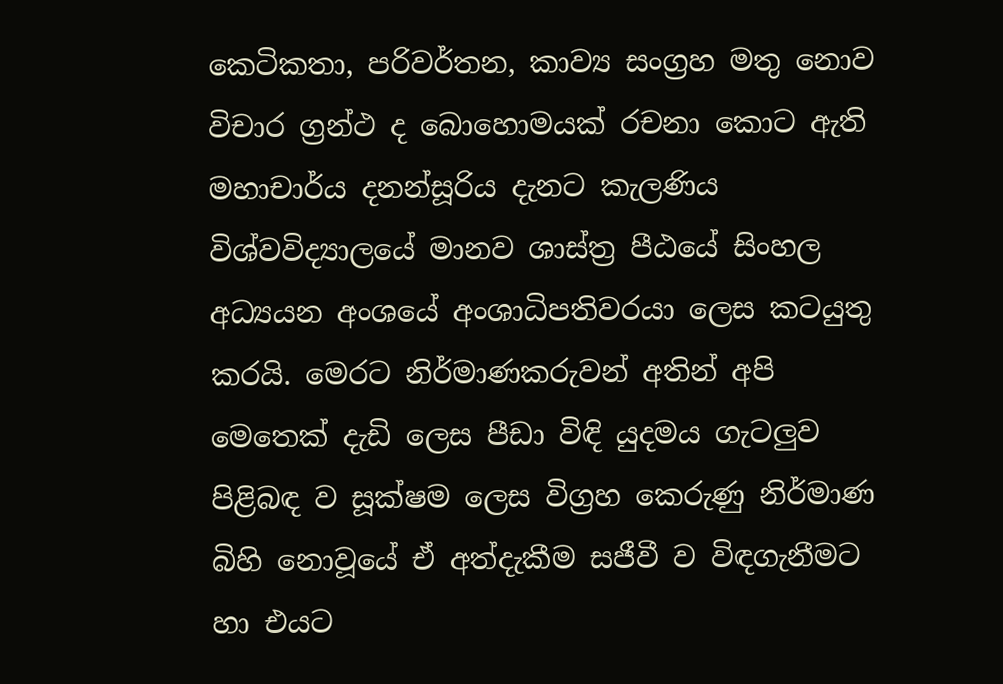කෙටිකතා, පරිවර්තන, කාව්‍ය සංග්‍රහ මතු නොව විචාර ග්‍රන්ථ ද බොහොමයක් රචනා කොට ඇති මහාචාර්ය දනන්සූරිය දැනට කැලණිය විශ්වවිද්‍යාලයේ මානව ශාස්ත්‍ර පීඨයේ සිංහල අධ්‍යයන අංශයේ අංශාධිපතිවරයා ලෙස කටයුතු කරයි. මෙරට නිර්මාණකරුවන් අතින් අපි මෙතෙක් දැඩි ලෙස පීඩා විඳි යුදමය ගැටලුව පිළිබඳ ව සූක්ෂම ලෙස විග්‍රහ කෙරුණු නිර්මාණ බිහි නොවූයේ ඒ අත්දැකීම සජීවී ව විඳගැනීමට හා එයට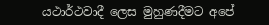යථාර්ථවාදී ලෙස මුහුණදීමට අපේ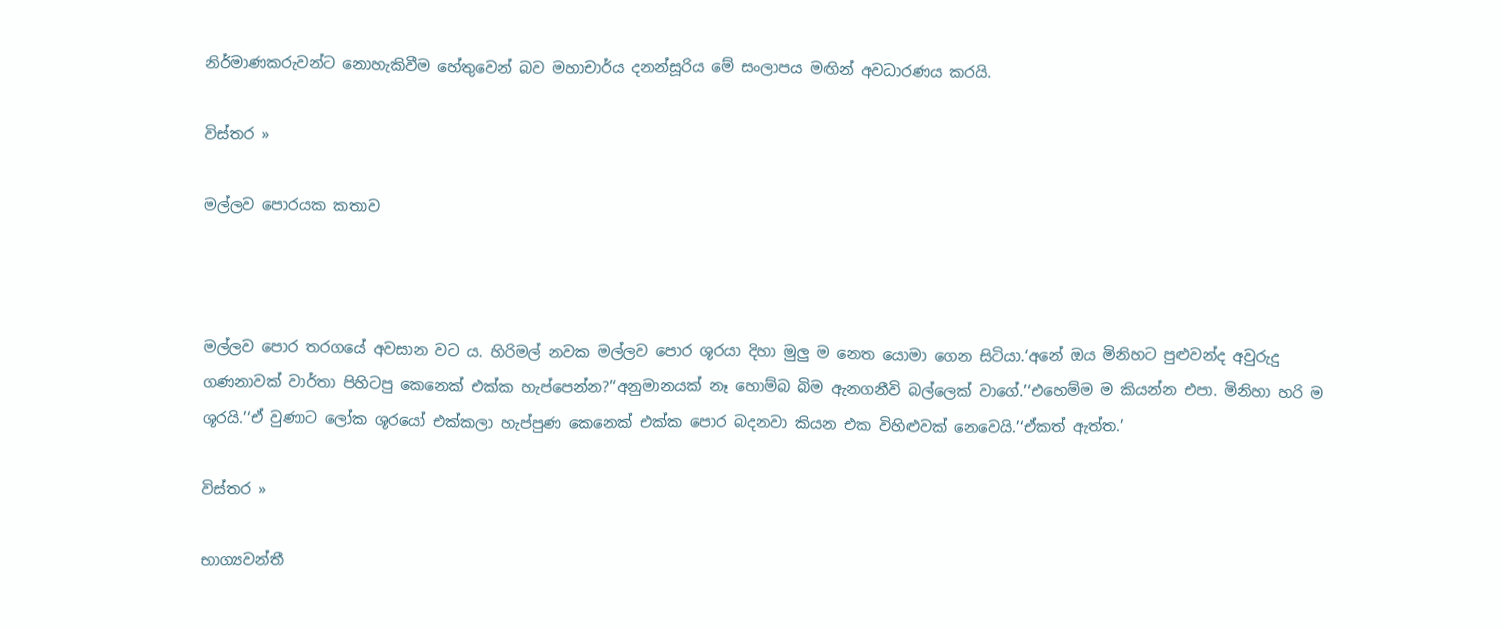නිර්මාණකරුවන්ට නොහැකිවීම හේතුවෙන් බව මහාචාර්ය දනන්සූරිය මේ සංලාපය මඟින් අවධාරණය කරයි.

විස්තර »

මල්ලව පොරයක කතාව



මල්ලව පොර තරගයේ අවසාන වට ය. හිරිමල් නවක මල්ලව පොර ශූරයා දිහා මුලු ම නෙත යොමා ගෙන සිටියා.‘අනේ ඔය මිනිහට පුළුවන්ද අවුරුදු ගණනාවක් වාර්තා පිහිටපු කෙනෙක් එක්ක හැප්පෙන්න?’‘අනුමානයක් නෑ හොම්බ බිම ඇනගනීවි බල්ලෙක් වාගේ.’‘එහෙම්ම ම කියන්න එපා. මිනිහා හරි ම ශූරයි.’‘ඒ වුණාට ලෝක ශූරයෝ එක්කලා හැප්පුණ කෙනෙක් එක්ක පොර බදනවා කියන එක විහිළුවක් නෙවෙයි.’‘ඒකත් ඇත්ත.’

විස්තර »

භාග්‍යවන්තී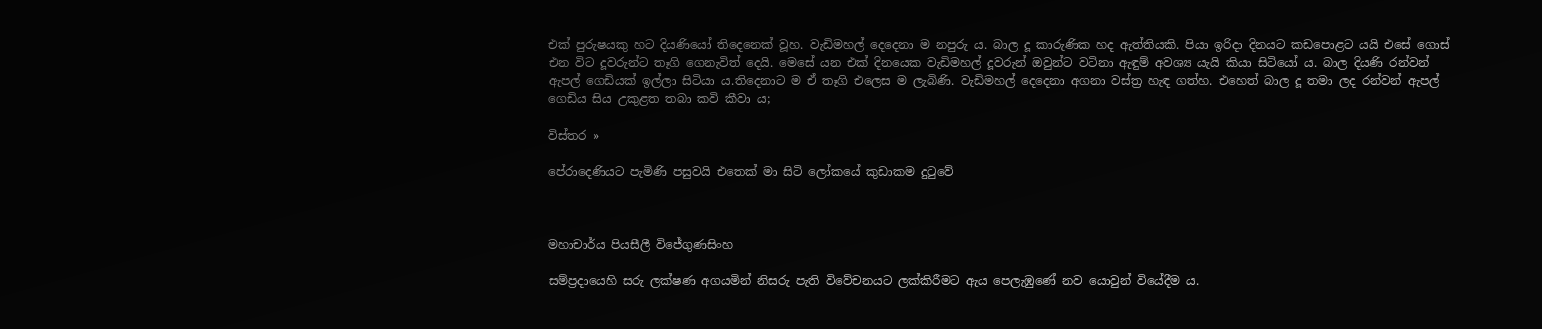එක් පුරුෂයකු හට දියණියෝ තිදෙනෙක් වූහ. වැඩිමහල් දෙදෙනා ම නපුරු ය. බාල දූ කාරුණික හද ඇත්තියකි. පියා ඉරිදා දිනයට කඩපොළට යයි එසේ ගොස් එන විට දූවරුන්ට තෑගි ගෙනැවිත් දෙයි. මෙසේ යන එක් දිනයෙක වැඩිමහල් දූවරුන් ඔවුන්ට වටිනා ඇඳුම් අවශ්‍ය යැයි කියා සිටියෝ ය. බාල දියණි රන්වන් ඇපල් ගෙඩියක් ඉල්ලා සිටියා ය.තිදෙනාට ම ඒ තෑගි එලෙස ම ලැබිණි. වැඩිමහල් දෙදෙනා අගනා වස්ත්‍ර හැඳ ගත්හ. එහෙත් බාල දූ තමා ලද රන්වන් ඇපල් ගෙඩිය සිය උකුළත තබා කවි කීවා ය;

විස්තර »

පේරාදෙණියට පැමිණි පසුවයි එතෙක් මා සිටි ලෝකයේ කුඩාකම දුටුවේ



මහාචාර්ය පියසීලී විජේගුණසිංහ

සම්ප්‍රදායෙහි සරු ලක්ෂණ අගයමින් නිසරු පැති විවේචනයට ලක්කිරීමට ඇය පෙලැඹුණේ නව යොවුන් වියේදීම ය.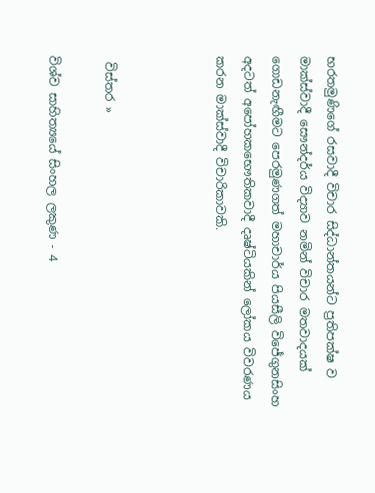භරතමුණිගේ රසවාදී විචාර සිද්ධාන්තයන්ට ප්‍රතිපක්ෂ ව මාක්ස්වාදී සෞන්දර්ය විද්‍යාව නමින් විචාර මතවාදයක් ගොඩනැඟීමට පෙරමුණගත් මහාචාර්ය පියසීලි විජේගුනසිංහ අදටත් අපෝහකභෞතිකවාදී දෘෂ්ටියකින් ලෝකය විවරණය කරන මාක්ස්වාදී විචාරිකාවකි.



 විස්තර »

විශ්ව සාහිත්‍යයේ සිංහල ලකුණ - 4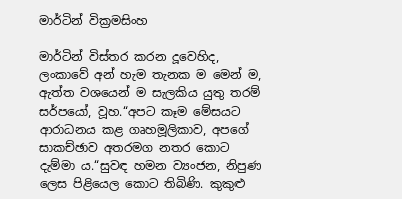මාර්ටින් වික්‍රමසිංහ

මාර්ටින් විස්තර කරන දූවෙහිද, ලංකාවේ අන් හැම තැනක ම මෙන් ම, ඇත්ත වශයෙන් ම සැලකිය යුතු තරම් සර්පයෝ, වූහ.“අපට කෑම මේසයට ආරාධනය කළ ගෘහමූලිකාව, අපගේ සාකච්ඡාව අතරමග නතර කොට දැම්මා ය.“සුවඳ හමන ව්‍යංජන, නිපුණ ලෙස පිළියෙල කොට තිබිණි. කුකුළු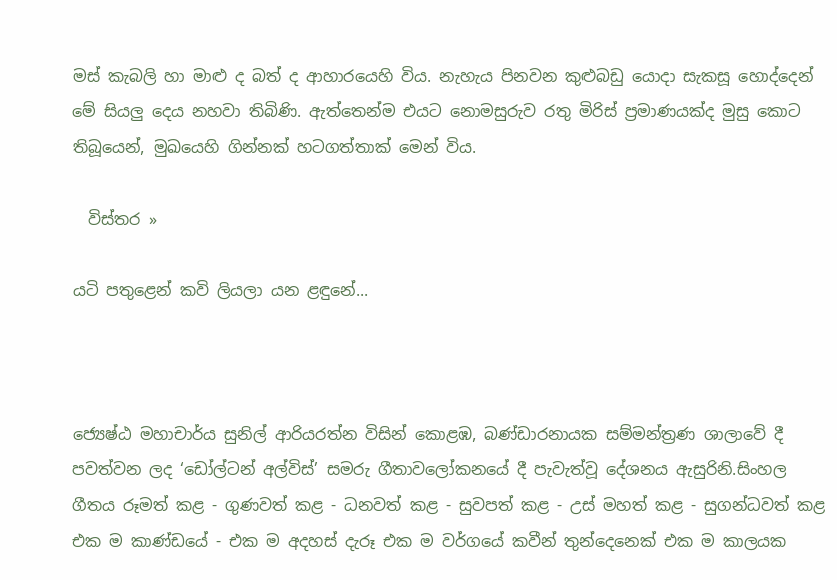මස් කැබලි හා මාළු ද බත් ද ආහාරයෙහි විය. නැහැය පිනවන කුළුබඩු යොදා සැකසූ හොද්දෙන් මේ සියලු දෙය නහවා තිබිණි. ඇත්තෙන්ම එයට නොමසුරුව රතු මිරිස් ප්‍රමාණයක්ද මුසු කොට තිබූයෙන්, මුඛයෙහි ගින්නක් හටගත්තාක් මෙන් විය.

  විස්තර »

යටි පතුළෙන් කවි ලියලා යන ළඳුනේ...



ජ්‍යෙෂ්ඨ මහාචාර්ය සුනිල් ආරියරත්න විසින් කොළඹ, බණ්ඩාරනායක සම්මන්ත්‍රණ ශාලාවේ දී පවත්වන ලද ‘ඩෝල්ටන් අල්විස්’ සමරු ගීතාවලෝකනයේ දී පැවැත්වූ දේශනය ඇසුරිනි.සිංහල ගීතය රූමත් කළ - ගුණවත් කළ - ධනවත් කළ - සුවපත් කළ - උස් මහත් කළ - සුගන්ධවත් කළ එක ම කාණ්ඩයේ - එක ම අදහස් දැරූ එක ම වර්ගයේ කවීන් තුන්දෙනෙක් එක ම කාලයක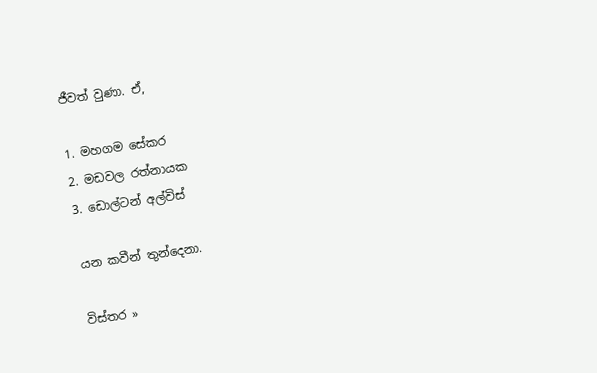ජීවත් වුණා. ඒ,

1. මහගම සේකර
2. මඩවල රත්නායක
3. ඩොල්ටන් අල්විස්

යන කවීන් තුන්දෙනා.

විස්තර »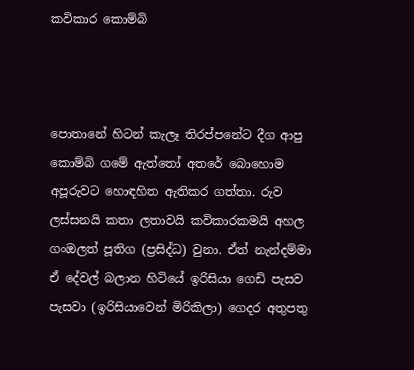කවිකාර කොම්බි



පොතානේ හිටන් කැලෑ තිරප්පනේට දීග ආපු කොම්බි ගමේ ඇත්තෝ අතරේ බොහොම අපූරුවට හොඳහිත ඇතිකර ගත්තා. රුව ලස්සනයි කතා ලතාවයි කවිකාරකමයි අහල ගංඔලත් පූතිග (ප්‍රසිද්ධ) වුනා. ඒත් නැන්දම්මා ඒ දේවල් බලාන හිටියේ ඉරිසියා ගෙඩි පැසව පැසවා (ඉරිසියාවෙන් මිරිකිලා) ගෙදර අතුපතු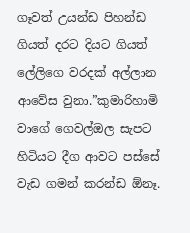ගෑවත් උයන්ඩ පිහන්ඩ ගියත් දරට දියට ගියත් ලේලිගෙ වරදක් අල්ලාන ආවේස වුනා.”කුමාරිහාමි වාගේ ගෙවල්ඔල සැපට හිටියට දීග ආවට පස්සේ වැඩ ගමන් කරන්ඩ ඕනෑ.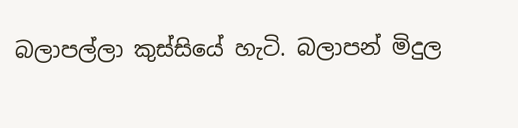බලාපල්ලා කුස්සියේ හැටි. බලාපන් මිදුල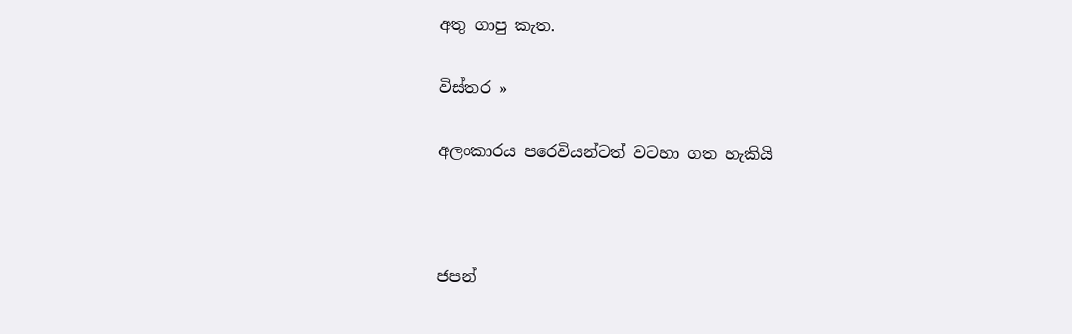අතු ගාපු කැත.

විස්තර »

අලංකාරය පරෙවියන්ටත් වටහා ගත හැකියි



ජපන්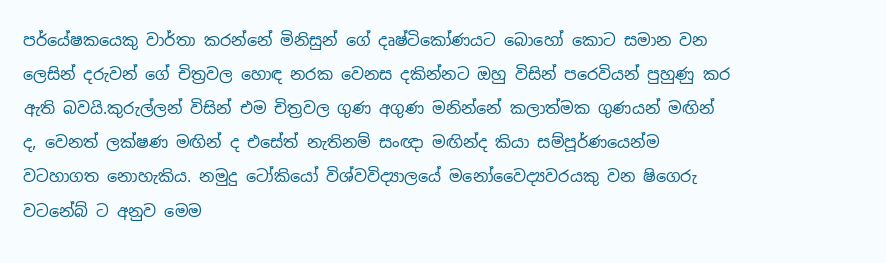පර්යේෂකයෙකු වාර්තා කරන්නේ මිනිසුන් ගේ දෘෂ්ටිකෝණයට බොහෝ කොට සමාන වන ලෙසින් දරුවන් ගේ චිත්‍රවල හොඳ නරක වෙනස දකින්නට ඔහු විසින් පරෙවියන් පුහුණු කර ඇති බවයි.කුරුල්ලන් විසින් එම චිත්‍රවල ගුණ අගුණ මනින්නේ කලාත්මක ගුණයන් මඟින් ද, වෙනත් ලක්ෂණ මඟින් ද එසේත් නැතිනම් සංඥා මඟින්ද කියා සම්පූර්ණයෙන්ම වටහාගත නොහැකිය. නමුදු ටෝකියෝ විශ්වවිද්‍යාලයේ මනෝවෛද්‍යවරයකු වන ෂිගෙරු වටනේබ් ට අනුව මෙම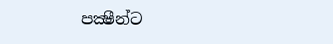පක්‍ෂීන්ට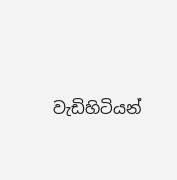වැඩිහිටියන්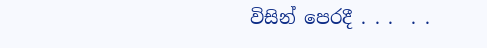විසින් පෙරදී . . .  . .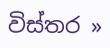විස්තර »